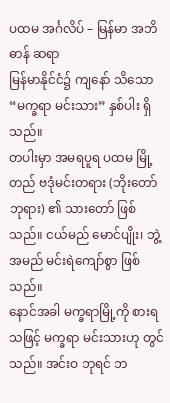ပထမ အင်္ဂလိပ် – မြန်မာ အဘိဓာန် ဆရာ
မြန်မာနိုင်ငံ၌ ကျနော် သိသော “မက္ခရာ မင်းသား” နှစ်ပါး ရှိသည်။
တပါးမှာ အမရပူရ ပထမ မြို့တည် ဗဒုံမင်းတရား (ဘိုးတော်ဘုရား) ၏ သားတော် ဖြစ်သည်။ ငယ်မည် မောင်ပျိုး၊ ဘွဲ့အမည် မင်းရဲကျော်စွာ ဖြစ်သည်။
နောင်အခါ မက္ခရာမြို့ကို စားရသဖြင့် မက္ခရာ မင်းသားဟု တွင်သည်။ အင်းဝ ဘုရင် ဘ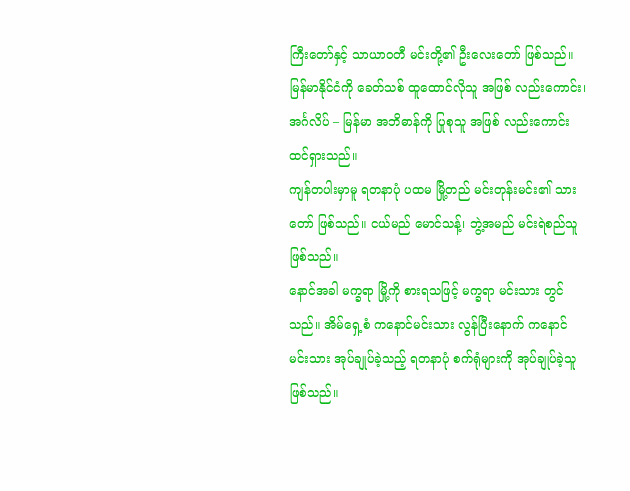ကြီးတော်နှင့် သာယာဝတီ မင်းတို့၏ ဦးလေးတော် ဖြစ်သည်။
မြန်မာနိုင်ငံကို ခေတ်သစ် ထူထောင်လိုသူ အဖြစ် လည်းကောင်း၊ အင်္ဂလိပ် – မြန်မာ အဘိဓာန်ကို ပြုစုသူ အဖြစ် လည်းကောင်း ထင်ရှားသည်။
ကျန်တပါးမှာမူ ရတနာပုံ ပထမ မြို့တည် မင်းတုန်းမင်း၏ သားတော် ဖြစ်သည်။ ငယ်မည် မောင်သန့်၊ ဘွဲ့အမည် မင်းရဲစည်သူ ဖြစ်သည်။
နောင်အခါ မက္ခရာ မြို့ကို စားရသဖြင့် မက္ခရာ မင်းသား တွင်သည်။ အိမ်ရှေ့စံ ကနောင်မင်းသား လွန်ပြီးနောက် ကနောင် မင်းသား အုပ်ချုပ်ခဲ့သည့် ရတနာပုံ စက်ရုံများကို အုပ်ချုပ်ခဲ့သူ ဖြစ်သည်။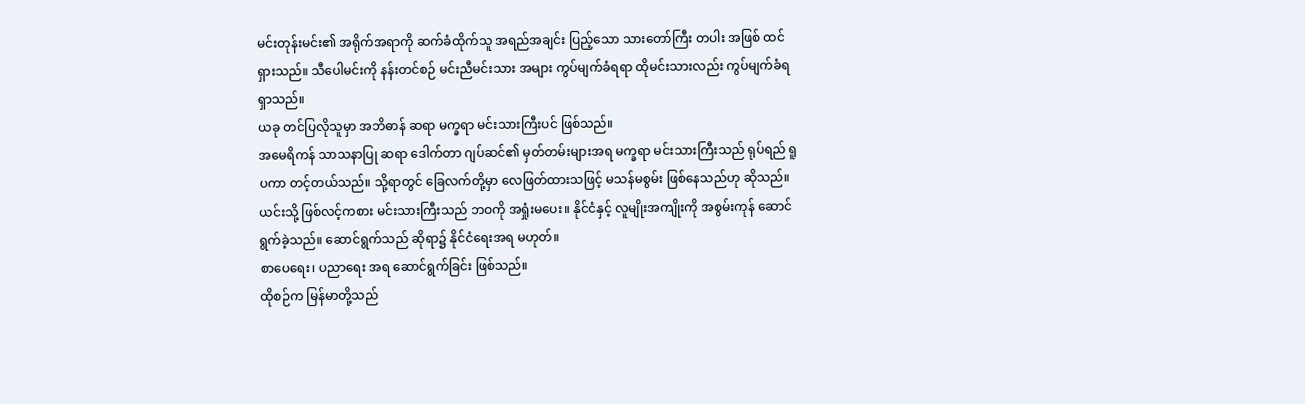မင်းတုန်းမင်း၏ အရိုက်အရာကို ဆက်ခံထိုက်သူ အရည်အချင်း ပြည့်သော သားတော်ကြီး တပါး အဖြစ် ထင်ရှားသည်။ သီပေါမင်းကို နန်းတင်စဉ် မင်းညီမင်းသား အများ ကွပ်မျက်ခံရရာ ထိုမင်းသားလည်း ကွပ်မျက်ခံရရှာသည်။
ယခု တင်ပြလိုသူမှာ အဘိဓာန် ဆရာ မက္ခရာ မင်းသားကြီးပင် ဖြစ်သည်။
အမေရိကန် သာသနာပြု ဆရာ ဒေါက်တာ ဂျပ်ဆင်၏ မှတ်တမ်းများအရ မက္ခရာ မင်းသားကြီးသည် ရုပ်ရည် ရူပကာ တင့်တယ်သည်။ သို့ရာတွင် ခြေလက်တို့မှာ လေဖြတ်ထားသဖြင့် မသန်မစွမ်း ဖြစ်နေသည်ဟု ဆိုသည်။
ယင်းသို့ ဖြစ်လင့်ကစား မင်းသားကြီးသည် ဘဝကို အရှုံးမပေး။ နိုင်ငံနှင့် လူမျိုးအကျိုးကို အစွမ်းကုန် ဆောင်ရွက်ခဲ့သည်။ ဆောင်ရွက်သည် ဆိုရာ၌ နိုင်ငံရေးအရ မဟုတ်။
စာပေရေး၊ ပညာရေး အရ ဆောင်ရွက်ခြင်း ဖြစ်သည်။
ထိုစဉ်က မြန်မာတို့သည်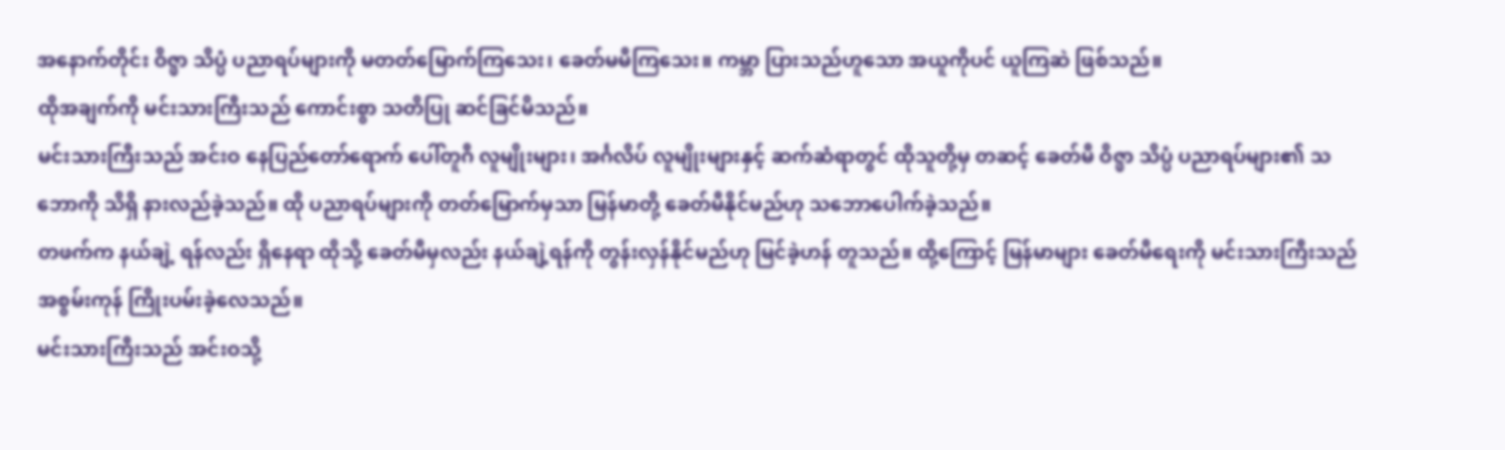အနောက်တိုင်း ဝိဇ္ဖာ သိပ္ပံ ပညာရပ်များကို မတတ်မြောက်ကြသေး၊ ခေတ်မမီကြသေး။ ကမ္ဘာ ပြားသည်ဟူသော အယူကိုပင် ယူကြဆဲ ဖြစ်သည်။
ထိုအချက်ကို မင်းသားကြီးသည် ကောင်းစွာ သတိပြု ဆင်ခြင်မိသည်။
မင်းသားကြီးသည် အင်းဝ နေပြည်တော်ရောက် ပေါ်တူဂီ လူမျိုးများ၊ အင်္ဂလိပ် လူမျိုးများနှင့် ဆက်ဆံရာတွင် ထိုသူတို့မှ တဆင့် ခေတ်မီ ဝိဇ္ဖာ သိပ္ပံ ပညာရပ်များ၏ သဘောကို သိရှိ နားလည်ခဲ့သည်။ ထို ပညာရပ်များကို တတ်မြောက်မှသာ မြန်မာတို့ ခေတ်မီနိုင်မည်ဟု သဘောပေါက်ခဲ့သည်။
တဖက်က နယ်ချဲ့ ရန်လည်း ရှိနေရာ ထိုသို့ ခေတ်မီမှလည်း နယ်ချဲ့ရန်ကို တွန်းလှန်နိုင်မည်ဟု မြင်ခဲ့ဟန် တူသည်။ ထို့ကြောင့် မြန်မာများ ခေတ်မီရေးကို မင်းသားကြီးသည် အစွမ်းကုန် ကြိုးပမ်းခဲ့လေသည်။
မင်းသားကြီးသည် အင်းဝသို့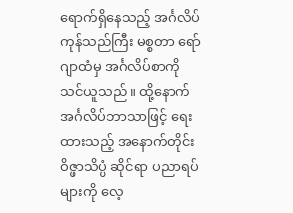ရောက်ရှိနေသည့် အင်္ဂလိပ် ကုန်သည်ကြီး မစ္စတာ ရော်ဂျာထံမှ အင်္ဂလိပ်စာကို သင်ယူသည်။ ထို့နောက် အင်္ဂလိပ်ဘာသာဖြင့် ရေးထားသည့် အနောက်တိုင်း ဝိဇ္ဖာသိပ္ပံ ဆိုင်ရာ ပညာရပ်များကို လေ့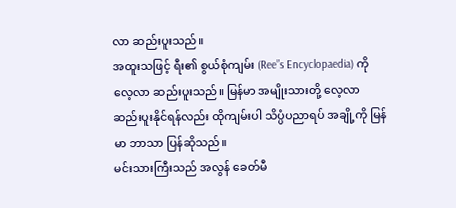လာ ဆည်းပူးသည်။
အထူးသဖြင့် ရီး၏ စွယ်စုံကျမ်း (Ree”s Encyclopaedia) ကို လေ့လာ ဆည်းပူးသည်။ မြန်မာ အမျိုးသားတို့ လေ့လာ ဆည်းပူးနိုင်ရန်လည်း ထိုကျမ်းပါ သိပ္ပံပညာရပ် အချို့ကို မြန်မာ ဘာသာ ပြန်ဆိုသည်။
မင်းသားကြီးသည် အလွန် ခေတ်မီ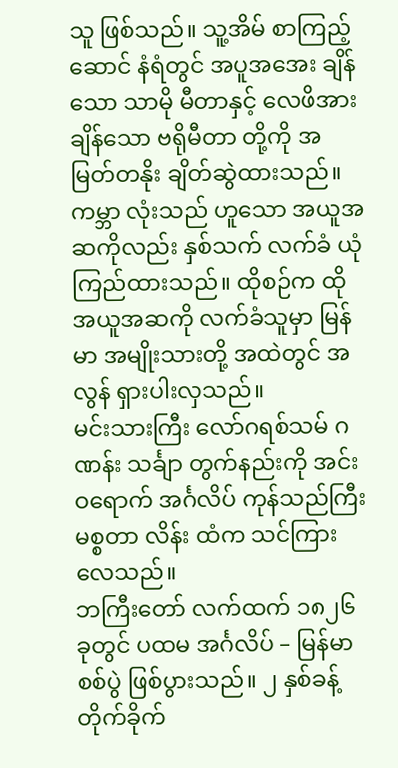သူ ဖြစ်သည်။ သူ့အိမ် စာကြည့်ဆောင် နံရံတွင် အပူအအေး ချိန်သော သာမို မီတာနှင့် လေဖိအား ချိန်သော ဗရိုမီတာ တို့ကို အမြတ်တနိုး ချိတ်ဆွဲထားသည်။
ကမ္ဘာ လုံးသည် ဟူသော အယူအဆကိုလည်း နှစ်သက် လက်ခံ ယုံကြည်ထားသည်။ ထိုစဉ်က ထိုအယူအဆကို လက်ခံသူမှာ မြန်မာ အမျိုးသားတို့ အထဲတွင် အလွန် ရှားပါးလှသည်။
မင်းသားကြီး လော်ဂရစ်သမ် ဂဏန်း သင်္ချာ တွက်နည်းကို အင်းဝရောက် အင်္ဂလိပ် ကုန်သည်ကြီး မစ္စတာ လိန်း ထံက သင်ကြားလေသည်။
ဘကြီးတော် လက်ထက် ၁၈၂၆ ခုတွင် ပထမ အင်္ဂလိပ် – မြန်မာ စစ်ပွဲ ဖြစ်ပွားသည်။ ၂ နှစ်ခန့် တိုက်ခိုက်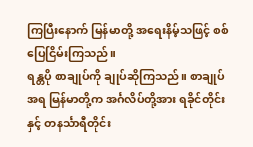ကြပြီးနောက် မြန်မာတို့ အရေးနိမ့်သဖြင့် စစ်ပြေငြိမ်းကြသည်။
ရန္တပို စာချုပ်ကို ချုပ်ဆိုကြသည်။ စာချုပ်အရ မြန်မာတို့က အင်္ဂလိပ်တို့အား ရခိုင်တိုင်းနှင့် တနင်္သာရီတိုင်း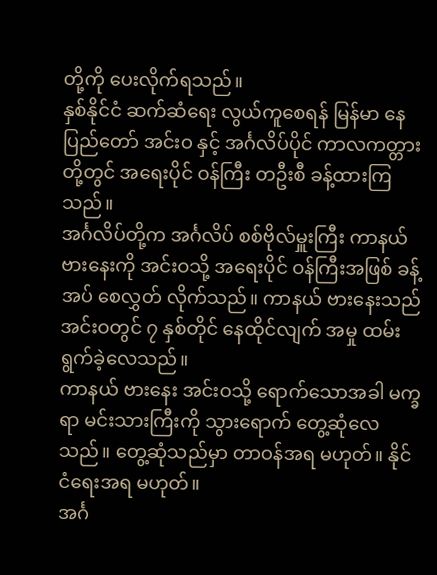တို့ကို ပေးလိုက်ရသည်။
နှစ်နိုင်ငံ ဆက်ဆံရေး လွယ်ကူစေရန် မြန်မာ နေပြည်တော် အင်းဝ နှင့် အင်္ဂလိပ်ပိုင် ကာလကတ္တား တို့တွင် အရေးပိုင် ဝန်ကြီး တဦးစီ ခန့်ထားကြသည်။
အင်္ဂလိပ်တို့က အင်္ဂလိပ် စစ်ဗိုလ်မှူးကြီး ကာနယ် ဗားနေးကို အင်းဝသို့ အရေးပိုင် ဝန်ကြီးအဖြစ် ခန့်အပ် စေလွှတ် လိုက်သည်။ ကာနယ် ဗားနေးသည် အင်းဝတွင် ၇ နှစ်တိုင် နေထိုင်လျက် အမှု ထမ်းရွက်ခဲ့လေသည်။
ကာနယ် ဗားနေး အင်းဝသို့ ရောက်သောအခါ မက္ခရာ မင်းသားကြီးကို သွားရောက် တွေ့ဆုံလေသည်။ တွေ့ဆုံသည်မှာ တာဝန်အရ မဟုတ်။ နိုင်ငံရေးအရ မဟုတ်။
အင်္ဂ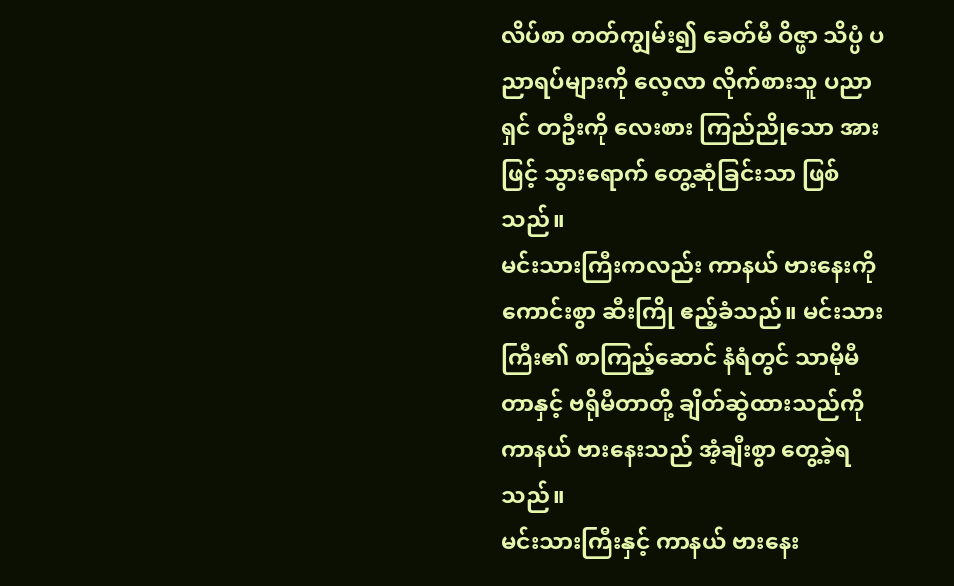လိပ်စာ တတ်ကျွမ်း၍ ခေတ်မီ ဝိဇ္ဖာ သိပ္ပံ ပညာရပ်များကို လေ့လာ လိုက်စားသူ ပညာရှင် တဦးကို လေးစား ကြည်ညိုသော အားဖြင့် သွားရောက် တွေ့ဆုံခြင်းသာ ဖြစ်သည်။
မင်းသားကြီးကလည်း ကာနယ် ဗားနေးကို ကောင်းစွာ ဆီးကြို ဧည့်ခံသည်။ မင်းသားကြီး၏ စာကြည့်ဆောင် နံရံတွင် သာမိုမီတာနှင့် ဗရိုမီတာတို့ ချိတ်ဆွဲထားသည်ကို ကာနယ် ဗားနေးသည် အံ့ချီးစွာ တွေ့ခဲ့ရသည်။
မင်းသားကြီးနှင့် ကာနယ် ဗားနေး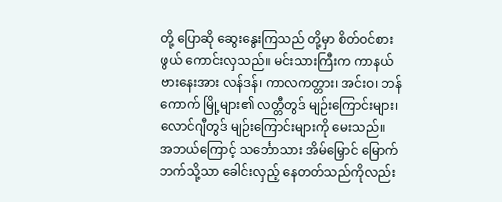တို့ ပြောဆို ဆွေးနွေးကြသည် တို့မှာ စိတ်ဝင်စားဖွယ် ကောင်းလှသည်။ မင်းသားကြီးက ကာနယ် ဗားနေးအား လန်ဒန်၊ ကာလကတ္တား၊ အင်းဝ၊ ဘန်ကောက် မြို့များ၏ လတ္တီတွဒ် မျဉ်းကြောင်းများ၊ လောင်ဂျီတွဒ် မျဉ်းကြောင်းများကို မေးသည်။
အဘယ်ကြောင့် သင်္ဘောသား အိမ်မြှောင် မြောက်ဘက်သို့သာ ခေါင်းလှည့် နေတတ်သည်ကိုလည်း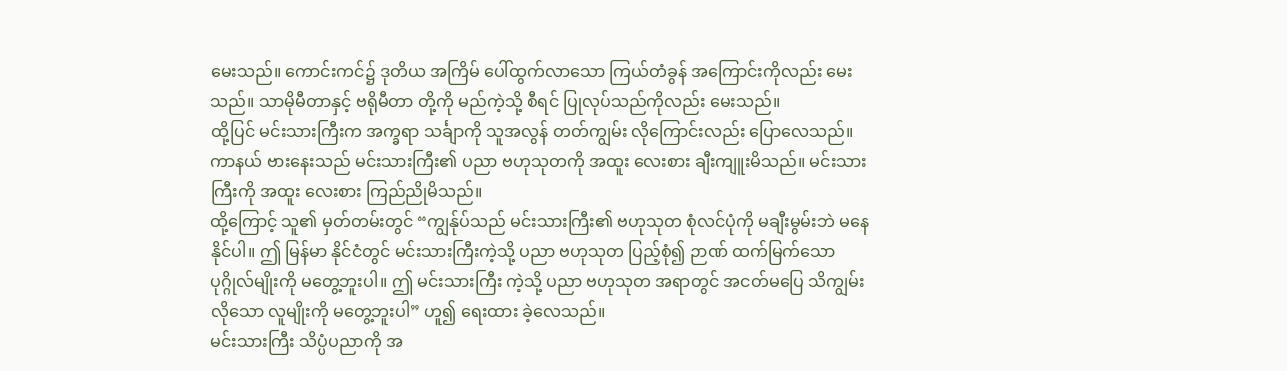မေးသည်။ ကောင်းကင်၌ ဒုတိယ အကြိမ် ပေါ်ထွက်လာသော ကြယ်တံခွန် အကြောင်းကိုလည်း မေးသည်။ သာမိုမီတာနှင့် ဗရိုမီတာ တို့ကို မည်ကဲ့သို့ စီရင် ပြုလုပ်သည်ကိုလည်း မေးသည်။
ထို့ပြင် မင်းသားကြီးက အက္ခရာ သင်္ချာကို သူအလွန် တတ်ကျွမ်း လိုကြောင်းလည်း ပြောလေသည်။
ကာနယ် ဗားနေးသည် မင်းသားကြီး၏ ပညာ ဗဟုသုတကို အထူး လေးစား ချီးကျူးမိသည်။ မင်းသားကြီးကို အထူး လေးစား ကြည်ညိုမိသည်။
ထို့ကြောင့် သူ၏ မှတ်တမ်းတွင် “ကျွန်ုပ်သည် မင်းသားကြီး၏ ဗဟုသုတ စုံလင်ပုံကို မချီးမွမ်းဘဲ မနေနိုင်ပါ။ ဤ မြန်မာ နိုင်ငံတွင် မင်းသားကြီးကဲ့သို့ ပညာ ဗဟုသုတ ပြည့်စုံ၍ ဉာဏ် ထက်မြက်သော ပုဂ္ဂိုလ်မျိုးကို မတွေ့ဘူးပါ။ ဤ မင်းသားကြီး ကဲ့သို့ ပညာ ဗဟုသုတ အရာတွင် အငတ်မပြေ သိကျွမ်းလိုသော လူမျိုးကို မတွေ့ဘူးပါ” ဟူ၍ ရေးထား ခဲ့လေသည်။
မင်းသားကြီး သိပ္ပံပညာကို အ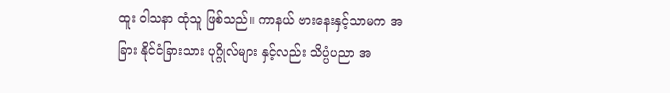ထူး ဝါသနာ ထုံသူ ဖြစ်သည်။ ကာနယ် ဗားနေးနှင့်သာမက အခြား နိုင်ငံခြားသား ပုဂ္ဂိုလ်များ နှင့်လည်း သိပ္ပံပညာ အ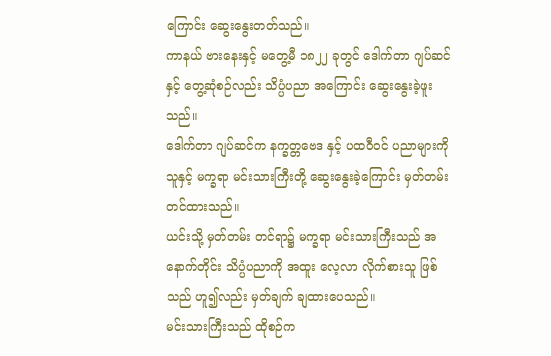ကြောင်း ဆွေးနွေးတတ်သည်။
ကာနယ် ဗားနေးနှင့် မတွေ့မီ ၁၈၂၂ ခုတွင် ဒေါက်တာ ဂျပ်ဆင်နှင့် တွေ့ဆုံစဉ်လည်း သိပ္ပံပညာ အကြောင်း ဆွေးနွေးခဲ့ဖူးသည်။
ဒေါက်တာ ဂျပ်ဆင်က နက္ခတ္တဗေဒ နှင့် ပထဝီဝင် ပညာများကို သူနှင့် မက္ခရာ မင်းသားကြီးတို့ ဆွေးနွေးခဲ့ကြောင်း မှတ်တမ်း တင်ထားသည်။
ယင်းသို့ မှတ်တမ်း တင်ရာ၌ မက္ခရာ မင်းသားကြီးသည် အနောက်တိုင်း သိပ္ပံပညာကို အထူး လေ့လာ လိုက်စားသူ ဖြစ်သည် ဟူ၍လည်း မှတ်ချက် ချထားပေသည်။
မင်းသားကြီးသည် ထိုစဉ်က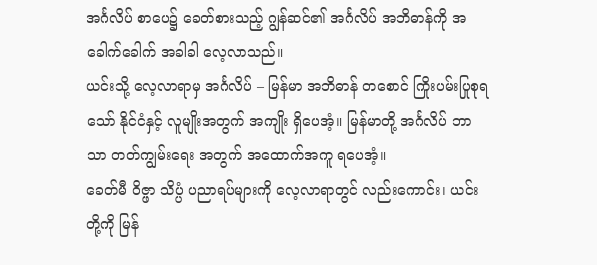အင်္ဂလိပ် စာပေ၌ ခေတ်စားသည့် ဂျွန်ဆင်၏ အင်္ဂလိပ် အဘိဓာန်ကို အခေါက်ခေါက် အခါခါ လေ့လာသည်။
ယင်းသို့ လေ့လာရာမှ အင်္ဂလိပ် – မြန်မာ အဘိဓာန် တစောင် ကြိုးပမ်းပြုစုရသော် နိုင်ငံနှင့် လူမျိုးအတွက် အကျိုး ရှိပေအံ့။ မြန်မာတို့ အင်္ဂလိပ် ဘာသာ တတ်ကျွမ်းရေး အတွက် အထောက်အကူ ရပေအံ့။
ခေတ်မီ ဝိဇ္ဖာ သိပ္ပံ ပညာရပ်များကို လေ့လာရာတွင် လည်းကောင်း၊ ယင်းတို့ကို မြန်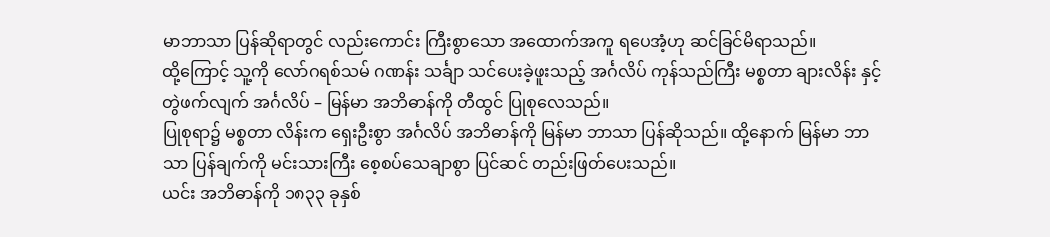မာဘာသာ ပြန်ဆိုရာတွင် လည်းကောင်း ကြီးစွာသော အထောက်အကူ ရပေအံ့ဟု ဆင်ခြင်မိရာသည်။
ထို့ကြောင့် သူ့ကို လော်ဂရစ်သမ် ဂဏန်း သင်္ချာ သင်ပေးခဲ့ဖူးသည့် အင်္ဂလိပ် ကုန်သည်ကြီး မစ္စတာ ချားလိန်း နှင့် တွဲဖက်လျက် အင်္ဂလိပ် – မြန်မာ အဘိဓာန်ကို တီထွင် ပြုစုလေသည်။
ပြုစုရာ၌ မစ္စတာ လိန်းက ရှေးဦးစွာ အင်္ဂလိပ် အဘိဓာန်ကို မြန်မာ ဘာသာ ပြန်ဆိုသည်။ ထို့နောက် မြန်မာ ဘာသာ ပြန်ချက်ကို မင်းသားကြီး စေ့စပ်သေချာစွာ ပြင်ဆင် တည်းဖြတ်ပေးသည်။
ယင်း အဘိဓာန်ကို ၁၈၃၃ ခုနှစ်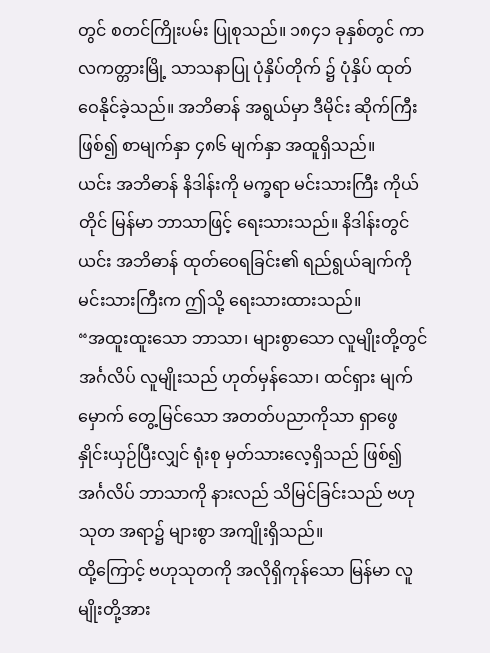တွင် စတင်ကြိုးပမ်း ပြုစုသည်။ ၁၈၄၁ ခုနှစ်တွင် ကာလကတ္တားမြို့ သာသနာပြု ပုံနှိပ်တိုက် ၌ ပုံနှိပ် ထုတ်ဝေနိုင်ခဲ့သည်။ အဘိဓာန် အရွယ်မှာ ဒီမိုင်း ဆိုက်ကြီး ဖြစ်၍ စာမျက်နှာ ၄၈၆ မျက်နှာ အထူရှိသည်။
ယင်း အဘိဓာန် နိဒါန်းကို မက္ခရာ မင်းသားကြီး ကိုယ်တိုင် မြန်မာ ဘာသာဖြင့် ရေးသားသည်။ နိဒါန်းတွင် ယင်း အဘိဓာန် ထုတ်ဝေရခြင်း၏ ရည်ရွယ်ချက်ကို မင်းသားကြီးက ဤသို့ ရေးသားထားသည်။
“အထူးထူးသော ဘာသာ၊ များစွာသော လူမျိုးတို့တွင် အင်္ဂလိပ် လူမျိုးသည် ဟုတ်မှန်သော၊ ထင်ရှား မျက်မှောက် တွေ့မြင်သော အတတ်ပညာကိုသာ ရှာဖွေ နှိုင်းယှဉ်ပြီးလျှင် ရုံးစု မှတ်သားလေ့ရှိသည် ဖြစ်၍ အင်္ဂလိပ် ဘာသာကို နားလည် သိမြင်ခြင်းသည် ဗဟုသုတ အရာ၌ များစွာ အကျိုးရှိသည်။
ထို့ကြောင့် ဗဟုသုတကို အလိုရှိကုန်သော မြန်မာ လူမျိုးတို့အား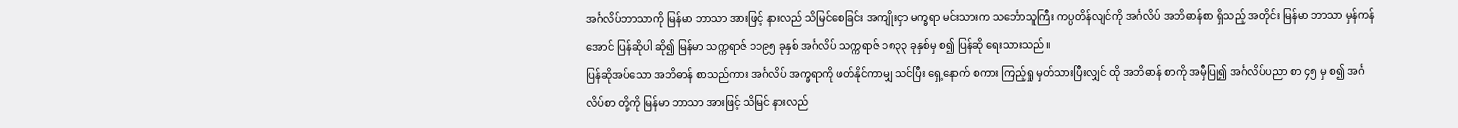အင်္ဂလိပ်ဘာသာကို မြန်မာ ဘာသာ အားဖြင့် နားလည် သိမြင်စေခြင်း အကျိုးငှာ မက္ခရာ မင်းသားက သင်္ဘောသူကြီး ကပ္ပတိန်လျင်ကို အင်္ဂလိပ် အဘိဓာန်စာ ရှိသည့် အတိုင်း မြန်မာ ဘာသာ မှန်ကန်အောင် ပြန်ဆိုပါ ဆို၍ မြန်မာ သက္ကရာဇ် ၁၁၉၅ ခုနှစ် အင်္ဂလိပ် သက္ကရာဇ် ၁၈၃၃ ခုနှစ်မှ စ၍ ပြန်ဆို ရေးသားသည်။
ပြန်ဆိုအပ်သော အဘိဓာန် စာသည်ကား အင်္ဂလိပ် အက္ခရာကို ဖတ်နိုင်ကာမျှ သင်ပြီး ရှေ့နောက် စကား ကြည့်ရှု မှတ်သားပြီးလျှင် ထို အဘိဓာန် စာကို အမှီပြု၍ အင်္ဂလိပ်ပညာ စာ ၄၅ မှ စ၍ အင်္ဂလိပ်စာ တို့ကို မြန်မာ ဘာသာ အားဖြင့် သိမြင် နားလည်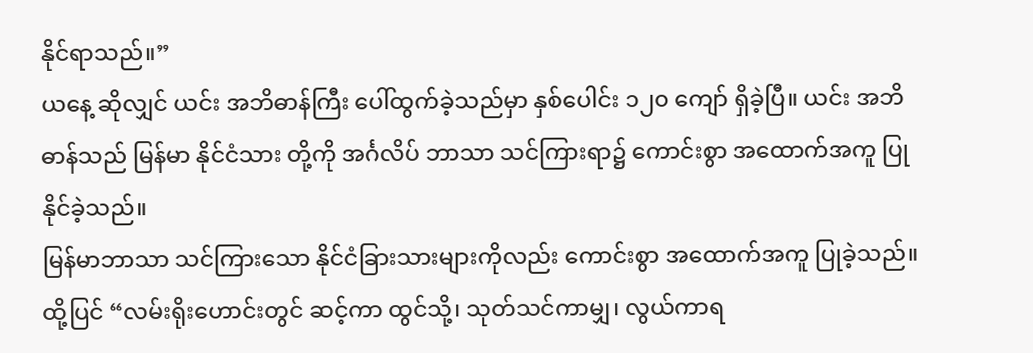နိုင်ရာသည်။”
ယနေ့ ဆိုလျှင် ယင်း အဘိဓာန်ကြီး ပေါ်ထွက်ခဲ့သည်မှာ နှစ်ပေါင်း ၁၂၀ ကျော် ရှိခဲ့ပြီ။ ယင်း အဘိဓာန်သည် မြန်မာ နိုင်ငံသား တို့ကို အင်္ဂလိပ် ဘာသာ သင်ကြားရာ၌ ကောင်းစွာ အထောက်အကူ ပြုနိုင်ခဲ့သည်။
မြန်မာဘာသာ သင်ကြားသော နိုင်ငံခြားသားများကိုလည်း ကောင်းစွာ အထောက်အကူ ပြုခဲ့သည်။
ထို့ပြင် “လမ်းရိုးဟောင်းတွင် ဆင့်ကာ ထွင်သို့၊ သုတ်သင်ကာမျှ၊ လွယ်ကာရ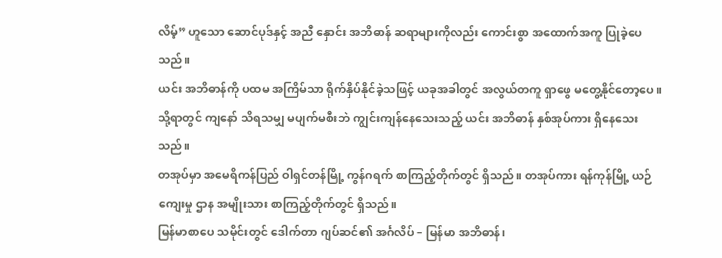လိမ့်” ဟူသော ဆောင်ပုဒ်နှင့် အညီ နှောင်း အဘိဓာန် ဆရာများကိုလည်း ကောင်းစွာ အထောက်အကူ ပြုခဲ့ပေသည်။
ယင်း အဘိဓာန်ကို ပထမ အကြိမ်သာ ရိုက်နှိပ်နိုင်ခဲ့သဖြင့် ယခုအခါတွင် အလွယ်တကူ ရှာဖွေ မတွေ့နိုင်တော့ပေ။ သို့ရာတွင် ကျနော် သိရသမျှ မပျက်မစီးဘဲ ကျွင်းကျန်နေသေးသည့် ယင်း အဘိဓာန် နှစ်အုပ်ကား ရှိနေသေးသည်။
တအုပ်မှာ အမေရိကန်ပြည် ဝါရှင်တန်မြို့ ကွန်ဂရက် စာကြည့်တိုက်တွင် ရှိသည်။ တအုပ်ကား ရန်ကုန်မြို့ ယဉ်ကျေးမှု ဌာန အမျိုးသား စာကြည့်တိုက်တွင် ရှိသည်။
မြန်မာစာပေ သမိုင်းတွင် ဒေါက်တာ ဂျပ်ဆင်၏ အင်္ဂလိပ် – မြန်မာ အဘိဓာန်၊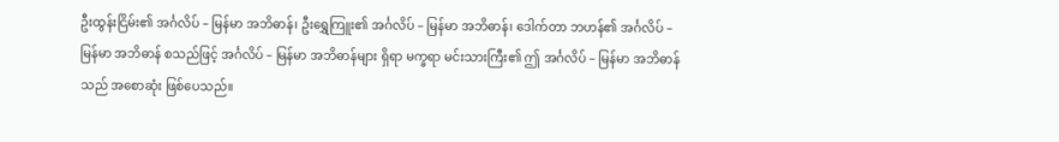ဦးထွန်းငြိမ်း၏ အင်္ဂလိပ် – မြန်မာ အဘိဓာန်၊ ဦးရွှေကြူး၏ အင်္ဂလိပ် – မြန်မာ အဘိဓာန်၊ ဒေါက်တာ ဘဟန်၏ အင်္ဂလိပ် – မြန်မာ အဘိဓာန် စသည်ဖြင့် အင်္ဂလိပ် – မြန်မာ အဘိဓာန်များ ရှိရာ မက္ခရာ မင်းသားကြီး၏ ဤ အင်္ဂလိပ် – မြန်မာ အဘိဓာန်သည် အစောဆုံး ဖြစ်ပေသည်။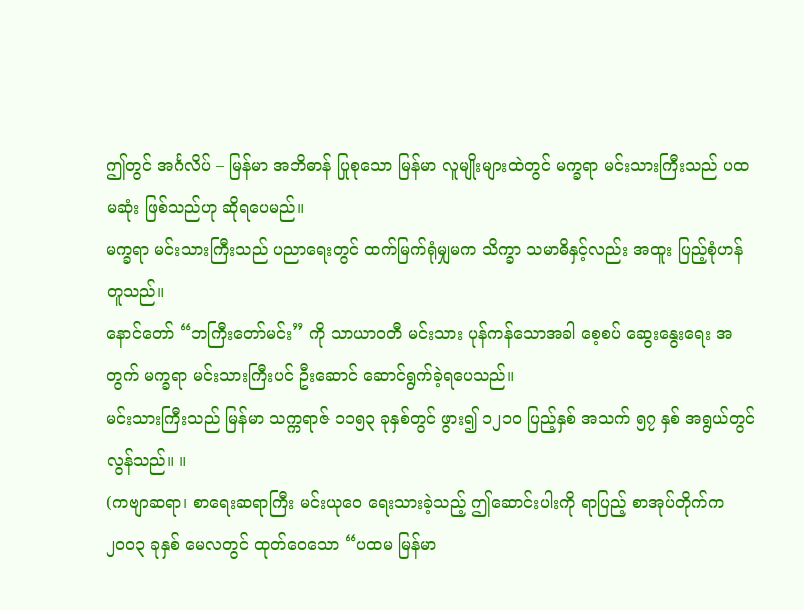ဤတွင် အင်္ဂလိပ် – မြန်မာ အဘိဓာန် ပြုစုသော မြန်မာ လူမျိုးများထဲတွင် မက္ခရာ မင်းသားကြီးသည် ပထမဆုံး ဖြစ်သည်ဟု ဆိုရပေမည်။
မက္ခရာ မင်းသားကြီးသည် ပညာရေးတွင် ထက်မြက်ရုံမျှမက သိက္ခာ သမာဓိနှင့်လည်း အထူး ပြည့်စုံဟန် တူသည်။
နောင်တော် “ဘကြီးတော်မင်း” ကို သာယာဝတီ မင်းသား ပုန်ကန်သောအခါ စေ့စပ် ဆွေးနွေးရေး အတွက် မက္ခရာ မင်းသားကြီးပင် ဦးဆောင် ဆောင်ရွက်ခဲ့ရပေသည်။
မင်းသားကြီးသည် မြန်မာ သက္ကရာဇ် ၁၁၅၃ ခုနှစ်တွင် ဖွား၍ ၁၂၁၀ ပြည့်နှစ် အသက် ၅၇ နှစ် အရွယ်တွင် လွန်သည်။ ။
(ကဗျာဆရာ၊ စာရေးဆရာကြီး မင်းယုဝေ ရေးသားခဲ့သည့် ဤဆောင်းပါးကို ရာပြည့် စာအုပ်တိုက်က ၂၀၀၃ ခုနှစ် မေလတွင် ထုတ်ဝေသော “ပထမ မြန်မာ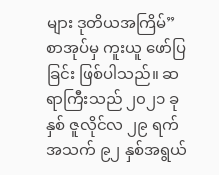များ ဒုတိယအကြိမ်” စာအုပ်မှ ကူးယူ ဖော်ပြခြင်း ဖြစ်ပါသည်။ ဆရာကြီးသည် ၂၀၂၁ ခုနှစ် ဇူလိုင်လ ၂၉ ရက် အသက် ၉၂ နှစ်အရွယ်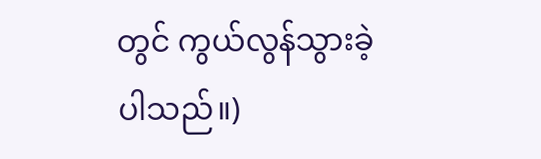တွင် ကွယ်လွန်သွားခဲ့ပါသည်။)